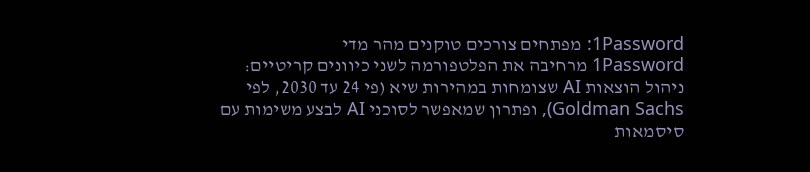1Password: מפתחים צורכים טוקנים מהר מדי
1Password מרחיבה את הפלטפורמה לשני כיוונים קריטיים: ניהול הוצאות AI שצומחות במהירות שיא (פי 24 עד 2030, לפי Goldman Sachs), ופתרון שמאפשר לסוכני AI לבצע משימות עם סיסמאות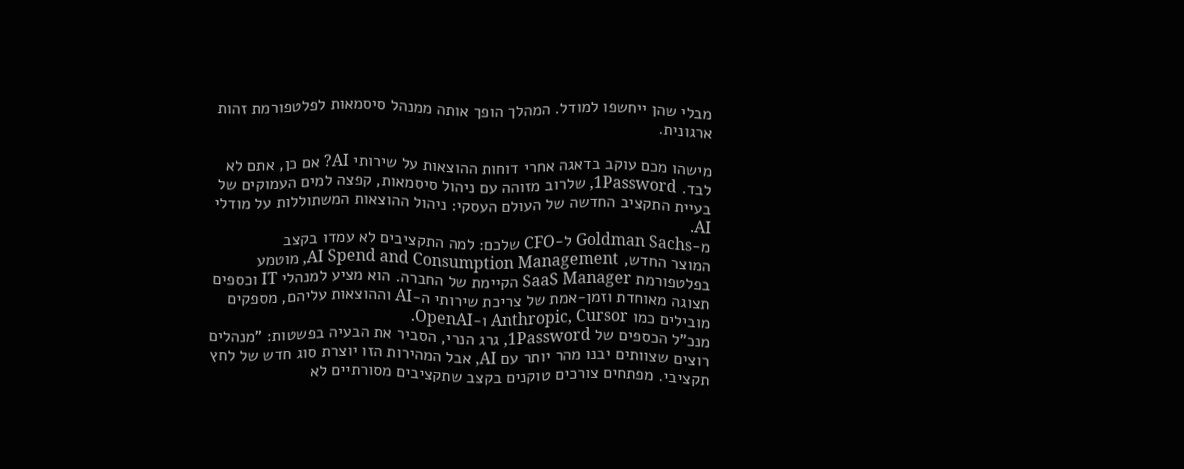מבלי שהן ייחשפו למודל. המהלך הופך אותה ממנהל סיסמאות לפלטפורמת זהות ארגונית.

מישהו מכם עוקב בדאגה אחרי דוחות ההוצאות על שירותי AI? אם כן, אתם לא לבד. 1Password, שלרוב מזוהה עם ניהול סיסמאות, קפצה למים העמוקים של בעיית התקציב החדשה של העולם העסקי: ניהול ההוצאות המשתוללות על מודלי AI.
מ-Goldman Sachs ל-CFO שלכם: למה התקציבים לא עמדו בקצב
המוצר החדש, AI Spend and Consumption Management, מוטמע בפלטפורמת SaaS Manager הקיימת של החברה. הוא מציע למנהלי IT וכספים תצוגה מאוחדת וזמן-אמת של צריכת שירותי ה-AI וההוצאות עליהם, מספקים מובילים כמו Anthropic, Cursor ו-OpenAI.
מנכ"ל הכספים של 1Password, גרג הנרי, הסביר את הבעיה בפשטות: "מנהלים רוצים שצוותים יבנו מהר יותר עם AI, אבל המהירות הזו יוצרת סוג חדש של לחץ תקציבי. מפתחים צורכים טוקנים בקצב שתקציבים מסורתיים לא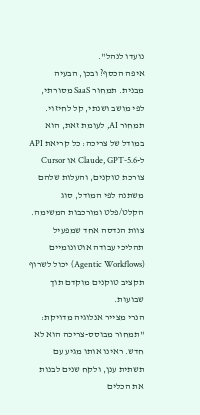נועדו לנהל".
איפה הכסף? ובכן, הבעיה מבנית. תמחור SaaS מסורתי, לפי מושב ושנתי, קל לחיזוי. תמחור AI, לעומת זאת, הוא במודל של צריכה: כל קריאת API ל-Claude, GPT-5.6 או Cursor צורכת טוקנים, והעלות שלהם משתנה לפי המודל, סוג הקלט/פלט ומורכבות המשימה. צוות הנדסה אחד שמפעיל תהליכי עבודה אוטונומיים (Agentic Workflows) יכול לשרוף תקציב טוקנים מוקדם תוך שבועות.
הנרי מצייר אנלוגיה מדויקת: "תמחור מבוסס-צריכה הוא לא חדש. ראינו אותו מגיע עם תשתית ענן, ולקח שנים לבנות את הכלים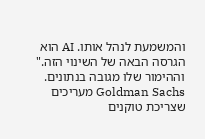והמשמעת לנהל אותו. AI הוא הגרסה הבאה של השינוי הזה."
וההימור שלו מגובה בנתונים. Goldman Sachs מעריכים שצריכת טוקנים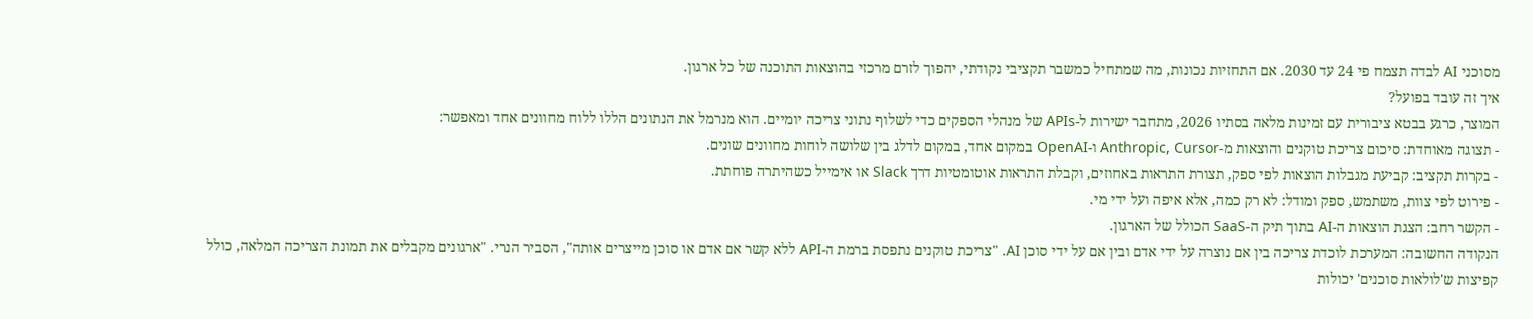מסוכני AI לבדה תצמח פי 24 עד 2030. אם התחזיות נכונות, מה שמתחיל כמשבר תקציבי נקודתי, יהפוך לזרם מרכזי בהוצאות התוכנה של כל ארגון.
איך זה עובד בפועל?
המוצר, כרגע בבטא ציבורית עם זמינות מלאה בסתיו 2026, מתחבר ישירות ל-APIs של מנהלי הספקים כדי לשלוף נתוני צריכה יומיים. הוא מנרמל את הנתונים הללו ללוח מחוונים אחד ומאפשר:
- תצוגה מאוחדת: סיכום צריכת טוקנים והוצאות מ-Anthropic, Cursor ו-OpenAI במקום אחד, במקום לדלג בין שלושה לוחות מחוונים שונים.
- בקרות תקציב: קביעת מגבלות הוצאות לפי ספק, תצורת התראות באחוזים, וקבלת התראות אוטומטיות דרך Slack או אימייל כשהיתרה פוחתת.
- פירוט לפי צוות, משתמש, ספק ומודל: לא רק כמה, אלא איפה ועל ידי מי.
- הקשר רחב: הצגת הוצאות ה-AI בתוך תיק ה-SaaS הכולל של הארגון.
הנקודה החשובה: המערכת לוכדת צריכה בין אם נוצרה על ידי אדם ובין אם על ידי סוכן AI. "צריכת טוקנים נתפסת ברמת ה-API ללא קשר אם אדם או סוכן מייצרים אותה", הסביר הנרי. "ארגונים מקבלים את תמונת הצריכה המלאה, כולל קפיצות ש'לולאות סוכנים' יכולות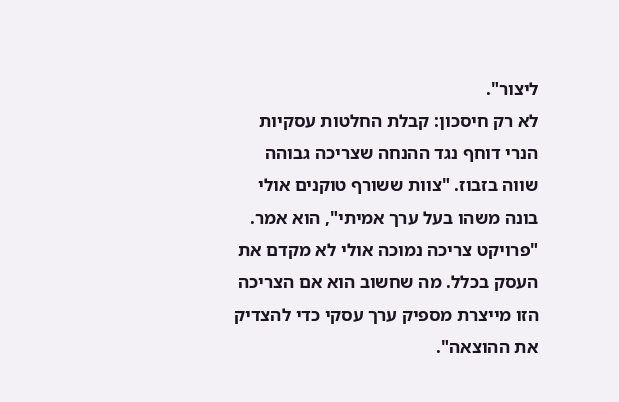ליצור".
לא רק חיסכון: קבלת החלטות עסקיות
הנרי דוחף נגד ההנחה שצריכה גבוהה שווה בזבוז. "צוות ששורף טוקנים אולי בונה משהו בעל ערך אמיתי", הוא אמר. "פרויקט צריכה נמוכה אולי לא מקדם את העסק בכלל. מה שחשוב הוא אם הצריכה הזו מייצרת מספיק ערך עסקי כדי להצדיק את ההוצאה".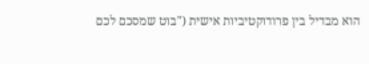הוא מבדיל בין פרודוקטיביות אישית ("בוט שמסכם לכם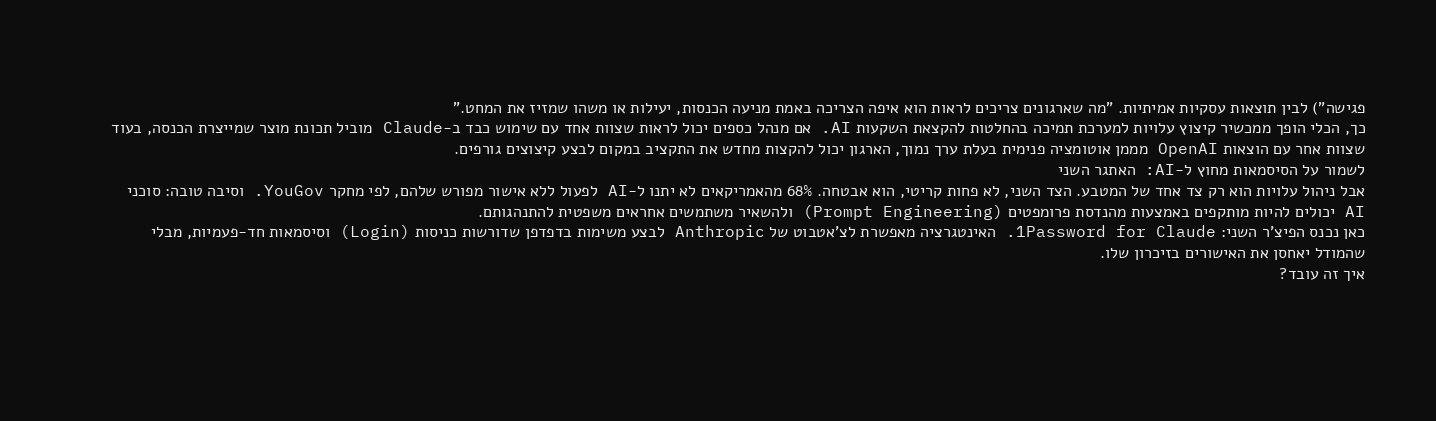פגישה") לבין תוצאות עסקיות אמיתיות. "מה שארגונים צריכים לראות הוא איפה הצריכה באמת מניעה הכנסות, יעילות או משהו שמזיז את המחט."
כך, הכלי הופך ממכשיר קיצוץ עלויות למערכת תמיכה בהחלטות להקצאת השקעות AI. אם מנהל כספים יכול לראות שצוות אחד עם שימוש כבד ב-Claude מוביל תכונת מוצר שמייצרת הכנסה, בעוד שצוות אחר עם הוצאות OpenAI מממן אוטומציה פנימית בעלת ערך נמוך, הארגון יכול להקצות מחדש את התקציב במקום לבצע קיצוצים גורפים.
לשמור על הסיסמאות מחוץ ל-AI: האתגר השני
אבל ניהול עלויות הוא רק צד אחד של המטבע. הצד השני, לא פחות קריטי, הוא אבטחה. 68% מהאמריקאים לא יתנו ל-AI לפעול ללא אישור מפורש שלהם, לפי מחקר YouGov. וסיבה טובה: סוכני AI יכולים להיות מותקפים באמצעות מהנדסת פרומפטים (Prompt Engineering) ולהשאיר משתמשים אחראים משפטית להתנהגותם.
כאן נכנס הפיצ'ר השני: 1Password for Claude. האינטגרציה מאפשרת לצ'אטבוט של Anthropic לבצע משימות בדפדפן שדורשות כניסות (Login) וסיסמאות חד-פעמיות, מבלי שהמודל יאחסן את האישורים בזיכרון שלו.
איך זה עובד?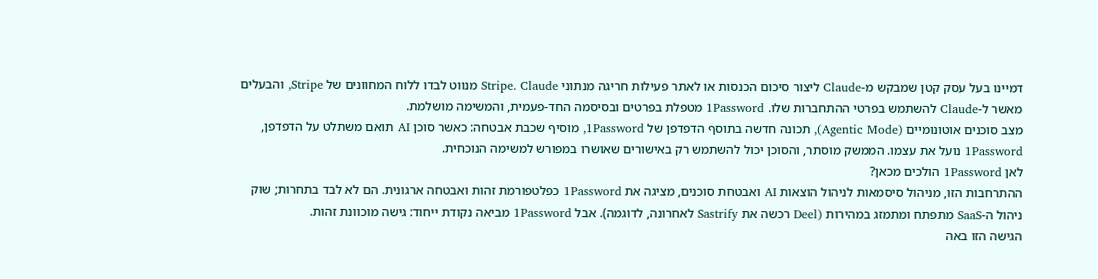דמיינו בעל עסק קטן שמבקש מ-Claude ליצור סיכום הכנסות או לאתר פעילות חריגה מנתוני Stripe. Claude מנווט לבדו ללוח המחוונים של Stripe, והבעלים מאשר ל-Claude להשתמש בפרטי ההתחברות שלו. 1Password מטפלת בפרטים ובסיסמה החד-פעמית, והמשימה מושלמת.
מצב סוכנים אוטונומיים (Agentic Mode), תכונה חדשה בתוסף הדפדפן של 1Password, מוסיף שכבת אבטחה: כאשר סוכן AI תואם משתלט על הדפדפן, 1Password נועל את עצמו. הממשק מוסתר, והסוכן יכול להשתמש רק באישורים שאושרו במפורש למשימה הנוכחית.
לאן 1Password הולכים מכאן?
ההתרחבות הזו, מניהול סיסמאות לניהול הוצאות AI ואבטחת סוכנים, מציגה את 1Password כפלטפורמת זהות ואבטחה ארגונית. הם לא לבד בתחרות; שוק ניהול ה-SaaS מתפתח ומתמזג במהירות (Deel רכשה את Sastrify לאחרונה, לדוגמה). אבל 1Password מביאה נקודת ייחוד: גישה מוכוונת זהות.
הגישה הזו באה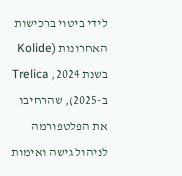לידי ביטוי ברכישות האחרונות (Kolide בשנת 2024, Trelica ב-2025), שהרחיבו את הפלטפורמה לניהול גישה ואימות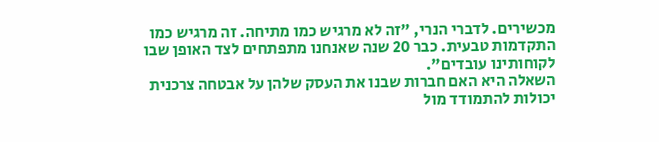מכשירים. לדברי הנרי, "זה לא מרגיש כמו מתיחה. זה מרגיש כמו התקדמות טבעית. כבר 20 שנה שאנחנו מתפתחים לצד האופן שבו לקוחותינו עובדים".
השאלה היא האם חברות שבנו את העסק שלהן על אבטחה צרכנית יכולות להתמודד מול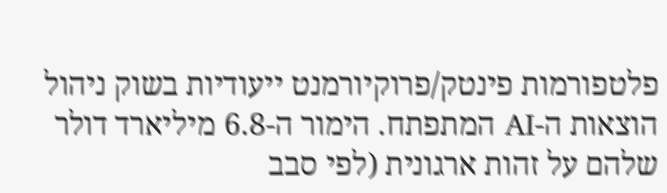פלטפורמות פינטק/פרוקיורמנט ייעודיות בשוק ניהול הוצאות ה-AI המתפתח. הימור ה-6.8 מיליארד דולר שלהם על זהות ארגונית (לפי סבב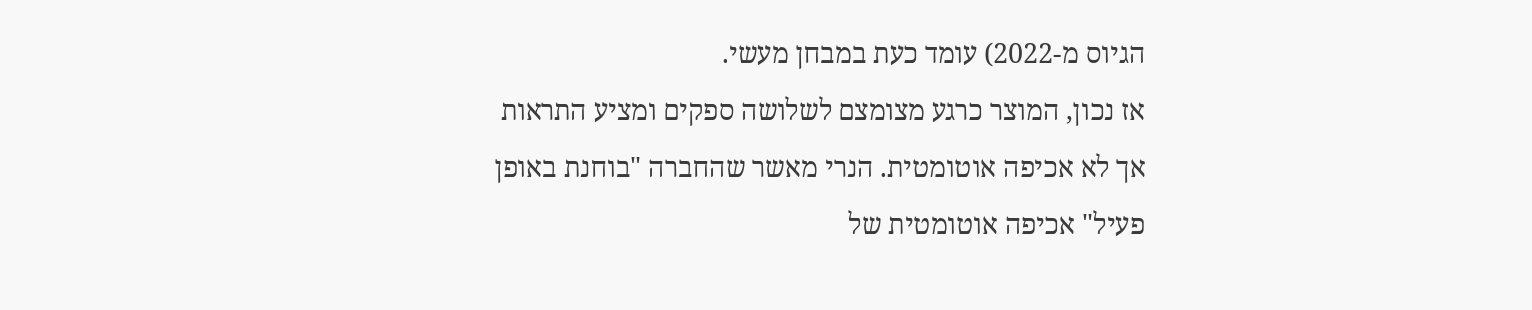הגיוס מ-2022) עומד כעת במבחן מעשי.
אז נכון, המוצר כרגע מצומצם לשלושה ספקים ומציע התראות אך לא אכיפה אוטומטית. הנרי מאשר שהחברה "בוחנת באופן פעיל" אכיפה אוטומטית של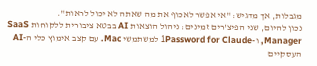מגבלות, אך מדגיש: "אי אפשר לאכוף את מה שאתה לא יכול לראות".
נכון להיום, שני הפיצ'רים זמינים: ניהול הוצאות AI בבטא ציבורית ללקוחות SaaS Manager, ו-1Password for Claude למשתמשי Mac. עם קצב אימוץ כלי ה-AI העסקיים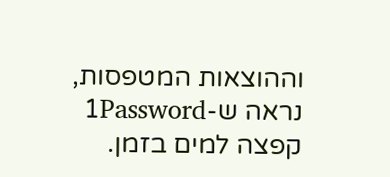וההוצאות המטפסות, נראה ש-1Password קפצה למים בזמן.